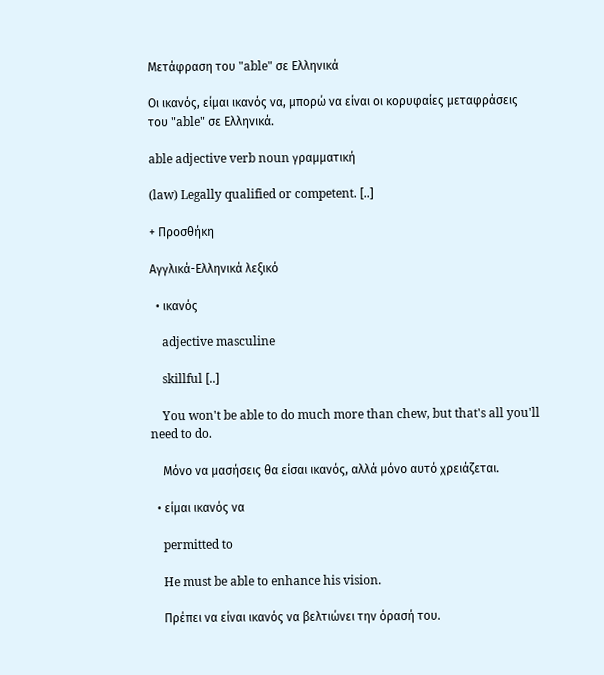Μετάφραση του "able" σε Ελληνικά

Οι ικανός, είμαι ικανός να, μπορώ να είναι οι κορυφαίες μεταφράσεις του "able" σε Ελληνικά.

able adjective verb noun γραμματική

(law) Legally qualified or competent. [..]

+ Προσθήκη

Αγγλικά-Ελληνικά λεξικό

  • ικανός

    adjective masculine

    skillful [..]

    You won't be able to do much more than chew, but that's all you'll need to do.

    Μόνο να μασήσεις θα είσαι ικανός, αλλά μόνο αυτό χρειάζεται.

  • είμαι ικανός να

    permitted to

    He must be able to enhance his vision.

    Πρέπει να είναι ικανός να βελτιώνει την όρασή του.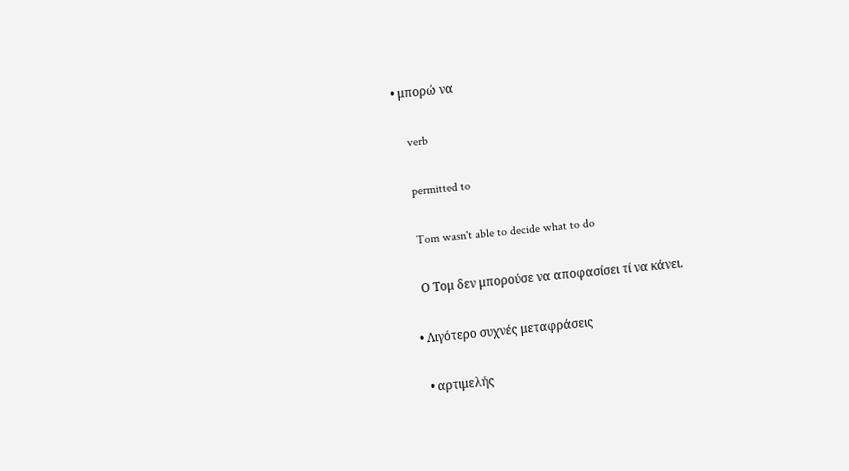• μπορώ να

    verb

    permitted to

    Tom wasn't able to decide what to do

    Ο Τομ δεν μπορούσε να αποφασίσει τί να κάνει.

  • Λιγότερο συχνές μεταφράσεις

    • αρτιμελής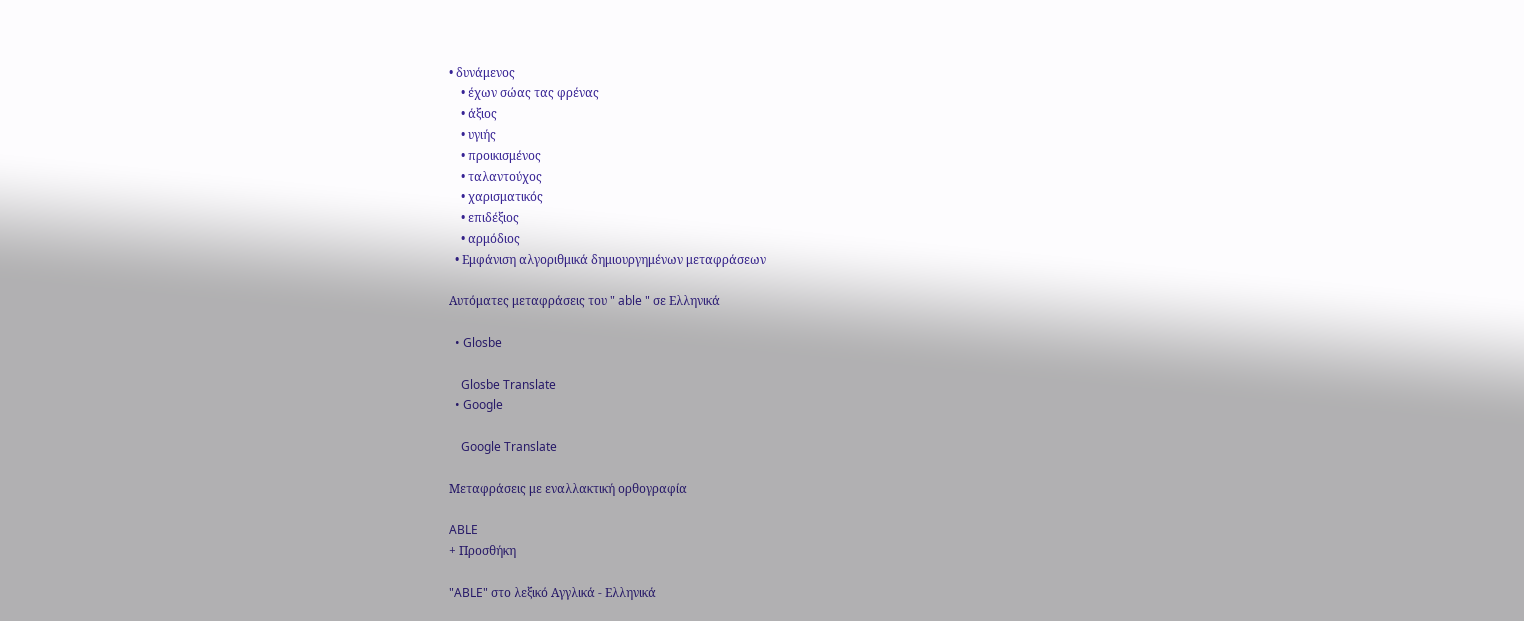• δυνάμενος
    • έχων σώας τας φρένας
    • άξιος
    • υγιής
    • προικισμένος
    • ταλαντούχος
    • χαρισματικός
    • επιδέξιος
    • αρμόδιος
  • Εμφάνιση αλγοριθμικά δημιουργημένων μεταφράσεων

Αυτόματες μεταφράσεις του " able " σε Ελληνικά

  • Glosbe

    Glosbe Translate
  • Google

    Google Translate

Μεταφράσεις με εναλλακτική ορθογραφία

ABLE
+ Προσθήκη

"ABLE" στο λεξικό Αγγλικά - Ελληνικά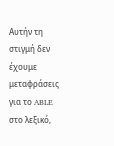Αυτήν τη στιγμή δεν έχουμε μεταφράσεις για το ABLE στο λεξικό,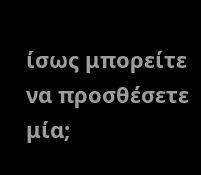ίσως μπορείτε να προσθέσετε μία;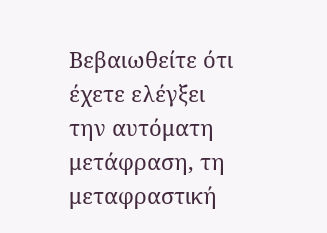Βεβαιωθείτε ότι έχετε ελέγξει την αυτόματη μετάφραση, τη μεταφραστική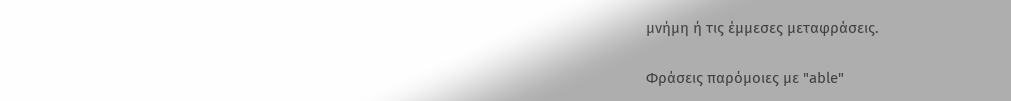μνήμη ή τις έμμεσες μεταφράσεις.

Φράσεις παρόμοιες με "able"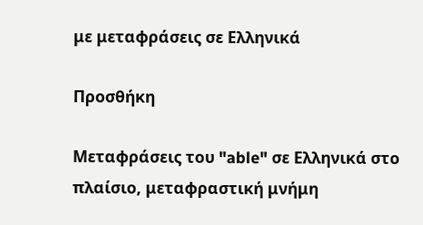με μεταφράσεις σε Ελληνικά

Προσθήκη

Μεταφράσεις του "able" σε Ελληνικά στο πλαίσιο, μεταφραστική μνήμη